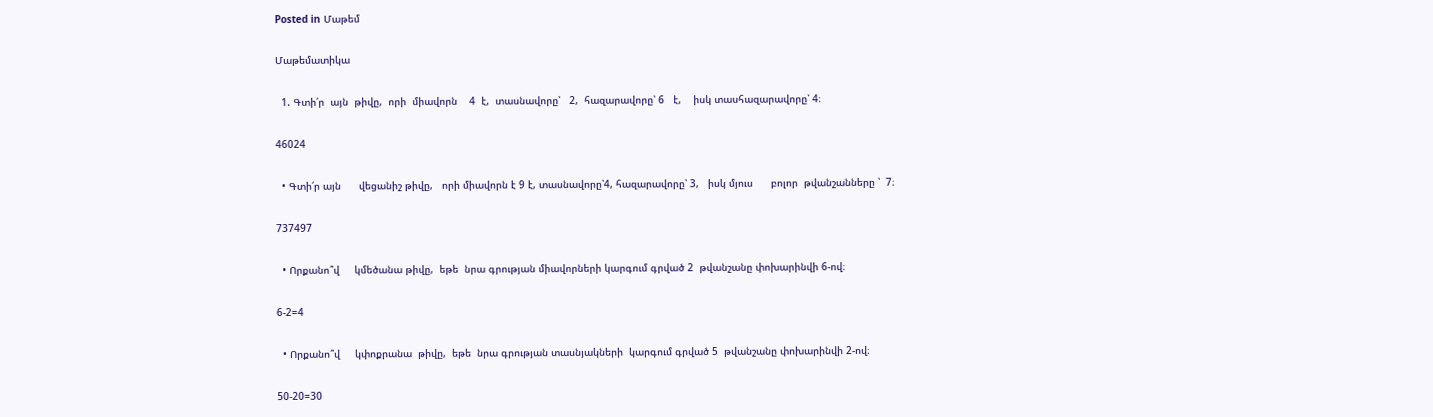Posted in Մաթեմ

Մաթեմատիկա

  1. Գտի՛ր  այն  թիվը,  որի  միավորն    4  է,  տասնավորը՝   2,  հազարավորը՝ 6   է,    իսկ տասհազարավորը՝ 4։

46024

  • Գտի՛ր այն      վեցանիշ թիվը,   որի միավորն է 9 է, տասնավորը՝4, հազարավորը՝ 3,   իսկ մյուս      բոլոր  թվանշանները ՝  7։

737497

  • Որքանո՞վ     կմեծանա թիվը,  եթե  նրա գրության միավորների կարգում գրված 2  թվանշանը փոխարինվի 6-ով։

6-2=4

  • Որքանո՞վ     կփոքրանա  թիվը,  եթե  նրա գրության տասնյակների  կարգում գրված 5  թվանշանը փոխարինվի 2-ով։

50-20=30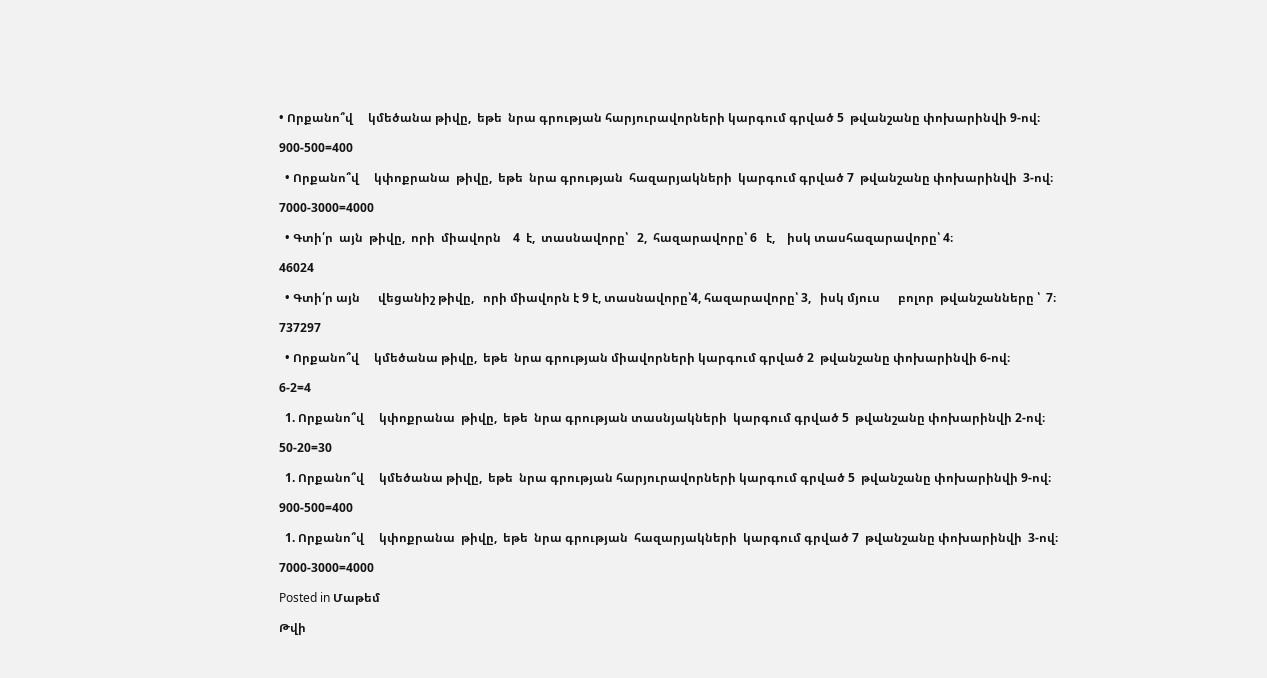• Որքանո՞վ     կմեծանա թիվը,  եթե  նրա գրության հարյուրավորների կարգում գրված 5  թվանշանը փոխարինվի 9-ով։

900-500=400

  • Որքանո՞վ     կփոքրանա  թիվը,  եթե  նրա գրության  հազարյակների  կարգում գրված 7  թվանշանը փոխարինվի  3-ով։

7000-3000=4000

  • Գտի՛ր  այն  թիվը,  որի  միավորն    4  է,  տասնավորը՝   2,  հազարավորը՝ 6   է,    իսկ տասհազարավորը՝ 4։

46024

  • Գտի՛ր այն      վեցանիշ թիվը,   որի միավորն է 9 է, տասնավորը՝4, հազարավորը՝ 3,   իսկ մյուս      բոլոր  թվանշանները ՝  7։

737297

  • Որքանո՞վ     կմեծանա թիվը,  եթե  նրա գրության միավորների կարգում գրված 2  թվանշանը փոխարինվի 6-ով։

6-2=4

  1. Որքանո՞վ     կփոքրանա  թիվը,  եթե  նրա գրության տասնյակների  կարգում գրված 5  թվանշանը փոխարինվի 2-ով։

50-20=30

  1. Որքանո՞վ     կմեծանա թիվը,  եթե  նրա գրության հարյուրավորների կարգում գրված 5  թվանշանը փոխարինվի 9-ով։

900-500=400

  1. Որքանո՞վ     կփոքրանա  թիվը,  եթե  նրա գրության  հազարյակների  կարգում գրված 7  թվանշանը փոխարինվի  3-ով։

7000-3000=4000

Posted in Մաթեմ

Թվի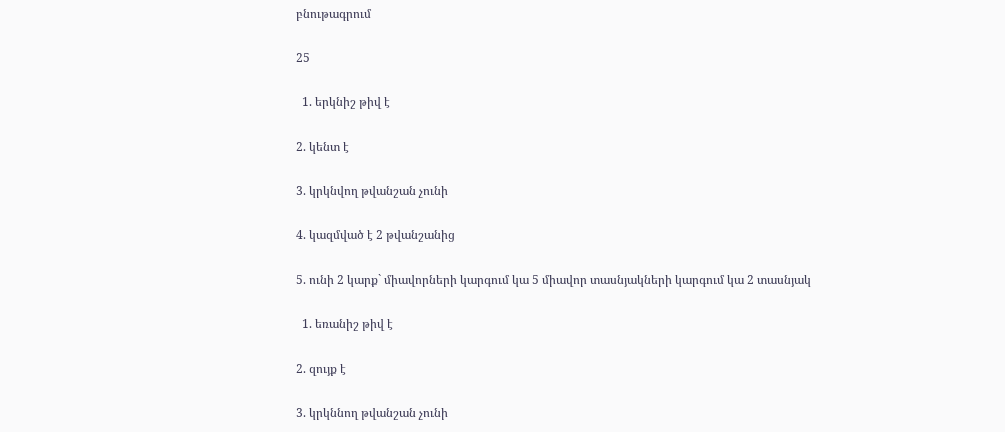բնութագրում

25

  1. երկնիշ թիվ է

2. կենտ է

3. կրկնվող թվանշան չունի

4. կազմված է 2 թվանշանից

5. ունի 2 կարք` միավորների կարգում կա 5 միավոր տասնյակների կարգում կա 2 տասնյակ

  1. եռանիշ թիվ է

2. զույք է

3. կրկննող թվանշան չունի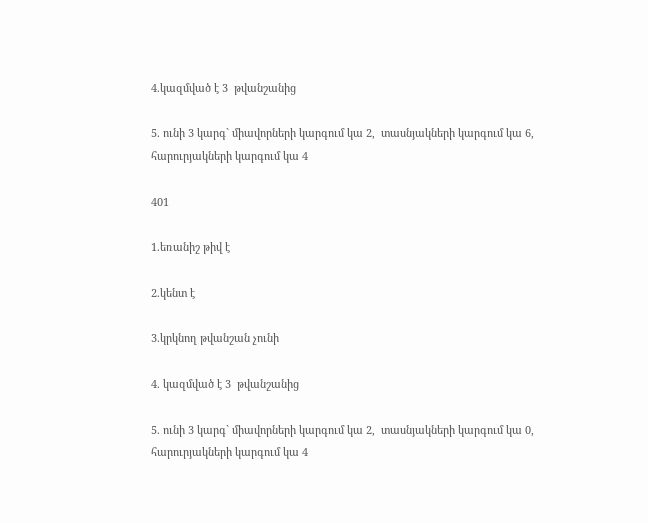4.կազմված է 3  թվանշանից

5. ունի 3 կարգ` միավորների կարգում կա 2,  տասնյակների կարգում կա 6, հարուրյակների կարգում կա 4

401

1.եռանիշ թիվ է

2.կենտ է

3.կրկնող թվանշան չունի

4. կազմված է 3  թվանշանից

5. ունի 3 կարգ` միավորների կարգում կա 2,  տասնյակների կարգում կա 0, հարուրյակների կարգում կա 4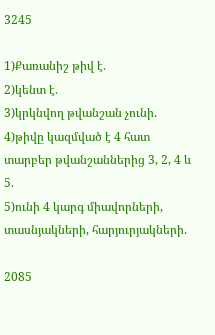3245

1)Քառանիշ թիվ է.
2)կենտ է.
3)կրկնվող թվանշան չունի.
4)թիվը կազմված է 4 հատ տարբեր թվանշաններից 3, 2, 4 և 5.
5)ունի 4 կարգ միավորների, տասնյակների, հարյուրյակների.

2085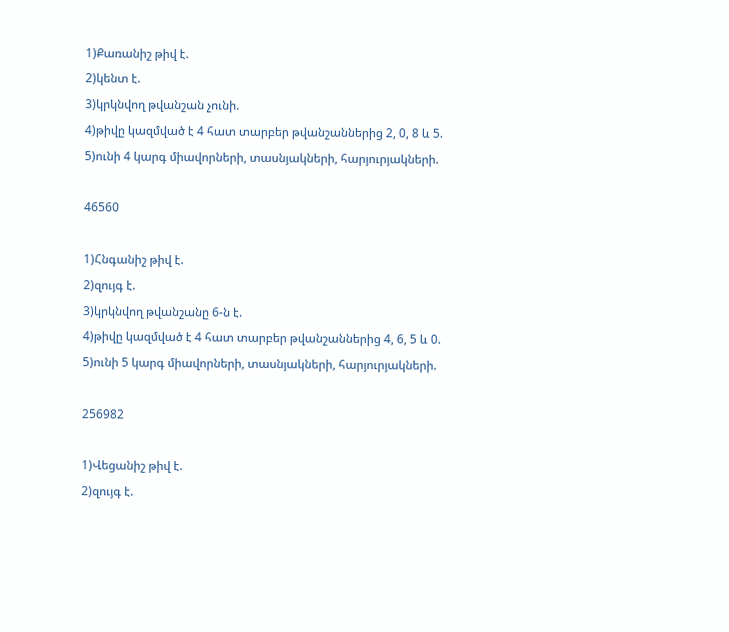1)Քառանիշ թիվ է.
2)կենտ է.
3)կրկնվող թվանշան չունի.
4)թիվը կազմված է 4 հատ տարբեր թվանշաններից 2, 0, 8 և 5.
5)ունի 4 կարգ միավորների, տասնյակների, հարյուրյակների.

46560

1)Հնգանիշ թիվ է.
2)զույգ է.
3)կրկնվող թվանշանը 6-ն է.
4)թիվը կազմված է 4 հատ տարբեր թվանշաններից 4, 6, 5 և 0.
5)ունի 5 կարգ միավորների, տասնյակների, հարյուրյակների.

256982

1)Վեցանիշ թիվ է.
2)զույգ է.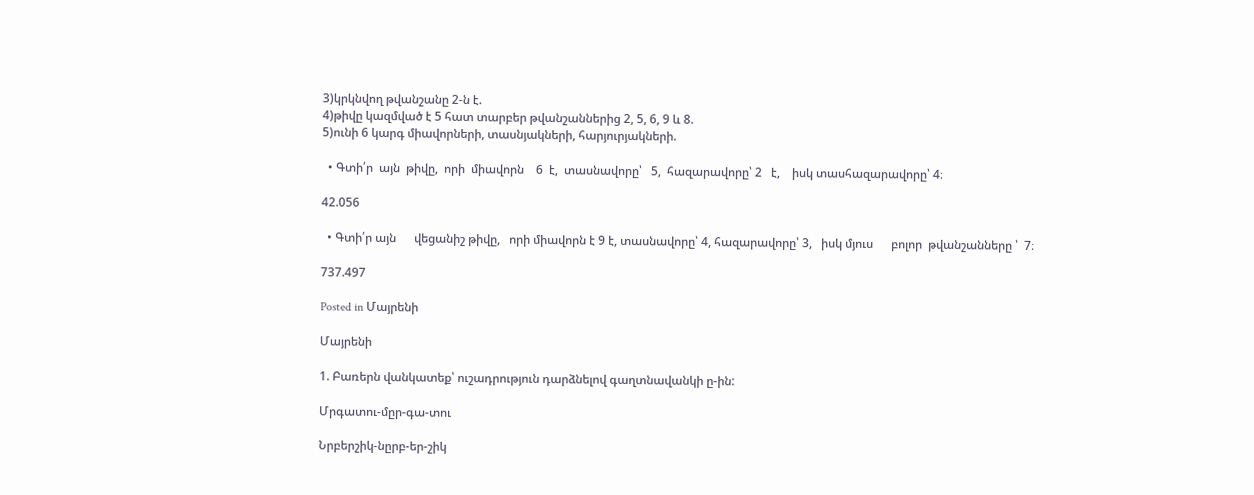3)կրկնվող թվանշանը 2-ն է.
4)թիվը կազմված է 5 հատ տարբեր թվանշաններից 2, 5, 6, 9 և 8.
5)ունի 6 կարգ միավորների, տասնյակների, հարյուրյակների.

  • Գտի՛ր  այն  թիվը,  որի  միավորն    6  է,  տասնավորը՝   5,  հազարավորը՝ 2   է,    իսկ տասհազարավորը՝ 4։

42.056

  • Գտի՛ր այն      վեցանիշ թիվը,   որի միավորն է 9 է, տասնավորը՝ 4, հազարավորը՝ 3,   իսկ մյուս      բոլոր  թվանշանները ՝  7։

737.497

Posted in Մայրենի

Մայրենի

1. Բառերն վանկատեք՝ ուշադրություն դարձնելով գաղտնավանկի ը-ին:

Մրգատու-մըր-գա-տու

Նրբերշիկ-նըրբ-եր-շիկ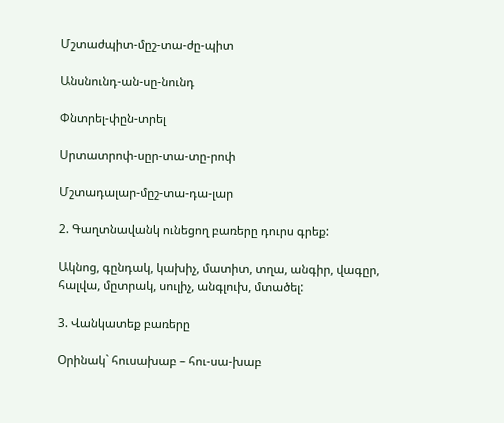Մշտաժպիտ-մըշ-տա-ժը-պիտ

Անսնունդ-ան-սը-նունդ

Փնտրել-փըն-տրել

Սրտատրոփ-սըր-տա-տը-րոփ

Մշտադալար-մըշ-տա-դա-լար

2. Գաղտնավանկ ունեցող բառերը դուրս գրեք:

Ակնոց, գընդակ, կախիչ, մատիտ, տղա, անգիր, վագըր, հալվա, մըտրակ, սուլիչ, անգլուխ, մտածել:

3. Վանկատեք բառերը

Օրինակ` հուսախաբ – հու-սա-խաբ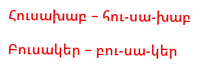Հուսախաբ – հու-սա-խաբ

Բուսակեր – բու-սա-կեր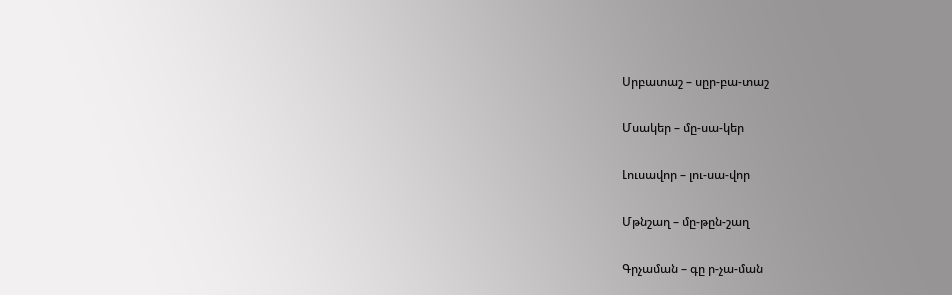Սրբատաշ – սըր-բա-տաշ

Մսակեր – մը-սա-կեր

Լուսավոր – լու-սա-վոր

Մթնշաղ – մը-թըն-շաղ

Գրչաման – գը ր-չա-ման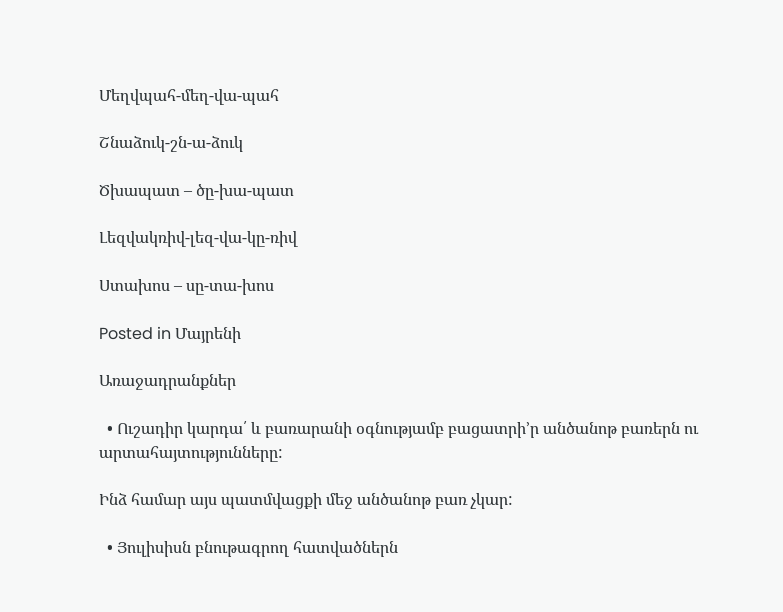Մեղվպահ-մեղ-վա-պահ

Շնաձուկ-շն-ա-ձուկ

Ծխապատ – ծը-խա-պատ

Լեզվակռիվ-լեզ-վա-կը-ռիվ

Ստախոս – սը-տա-խոս

Posted in Մայրենի

Առաջադրանքներ

  • Ուշադիր կարդա՛ և բառարանի օգնությամբ բացատրի’ր անծանոթ բառերն ու արտահայտությունները:

Ինձ համար այս պատմվացքի մեջ անծանոթ բառ չկար:

  • Յուլիսիսն բնութագրող հատվածներն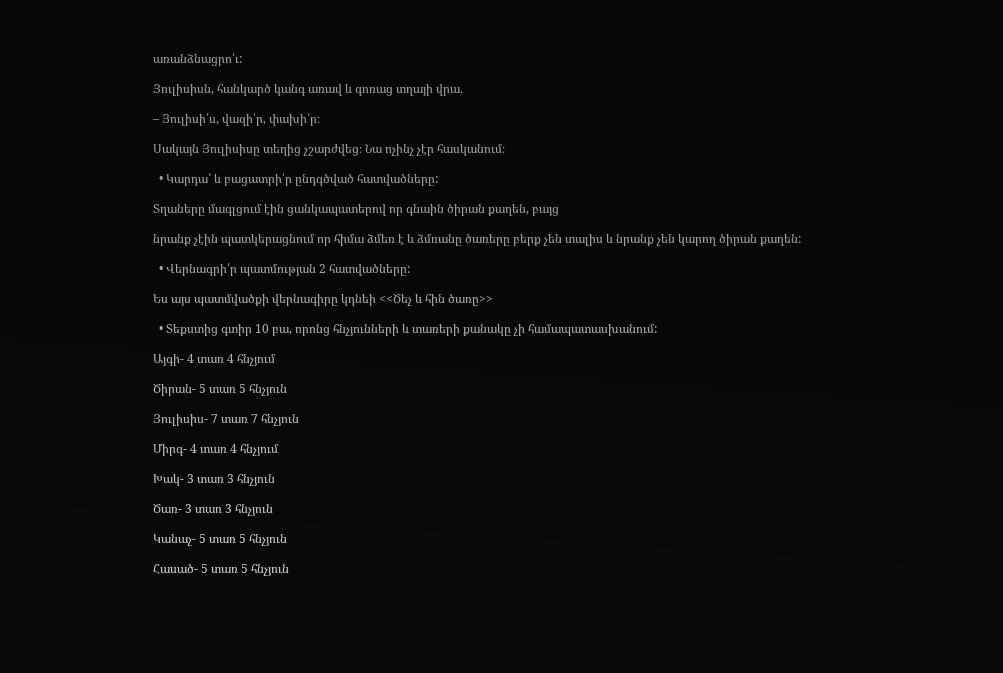առանձնացրո՛ւ:

Յուլիսիսն, հանկարծ կանգ առավ և գոռաց տղայի վրա.

– Յուլիսի՛ս, վազի՛ր, փախի՛ր։

Սակայն Յուլիսիսը տեղից չշարժվեց։ Նա ոչինչ չէր հասկանում։

  • Կարդա՛ և բացատրի՛ր ընդգծված հատվածները:

Տղաները մագլցում էին ցանկապատերով որ գնաին ծիրան քաղեն, բայց

նրանք չէին պատկերացնում որ հիմա ձմեռ է և ձմռանը ծառերը բերք չեն տալիս և նրանք չեն կարող ծիրան քաղեն:

  • Վերնագրի՛ր պատմության 2 հատվածները:

Ես այս պատմվածքի վերնագիրը կդնեի <<Ծեչ և հին ծառը>>

  • Տեքստից գտիր 10 բա, որոնց հնչյունների և տառերի քանակը չի համապատասխանում:

Այգի- 4 տառ 4 հնչյում

Ծիրան- 5 տառ 5 հնչյուն

Յուլիսիս- 7 տառ 7 հնչյուն

Միրգ- 4 տառ 4 հնչյում

Խակ- 3 տառ 3 հնչյուն

Ծառ- 3 տառ 3 հնչյուն

Կանաչ- 5 տառ 5 հնչյուն

Հասած- 5 տառ 5 հնչյուն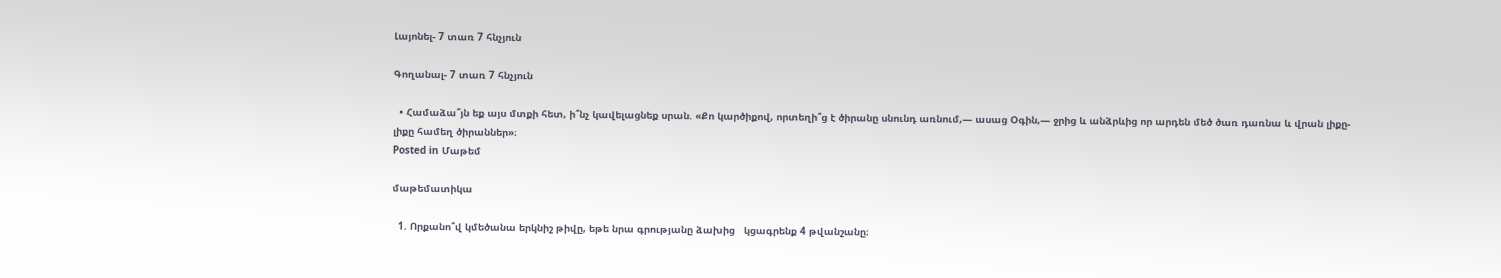Լայոնել- 7 տառ 7 հնչյուն

Գողանալ- 7 տառ 7 հնչյուն

  • Համաձա՞յն եք այս մտքի հետ, ի՞նչ կավելացնեք սրան. «Քո կարծիքով, որտեղի՞ց է ծիրանը սնունդ առնում,— ասաց Օգին,— ջրից և անձրևից որ արդեն մեծ ծառ դառնա և վրան լիքը-լիքը համեղ ծիրաններ»։
Posted in Մաթեմ

մաթեմատիկա

  1. Որքանո՞վ կմեծանա երկնիշ թիվը, եթե նրա գրությանը ձախից   կցագրենք 4 թվանշանը։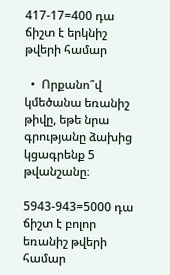417-17=400 դա ճիշտ է երկնիշ թվերի համար

  •  Որքանո՞վ կմեծանա եռանիշ թիվը, եթե նրա գրությանը ձախից   կցագրենք 5 թվանշանը։

5943-943=5000 դա ճիշտ է բոլոր եռանիշ թվերի համար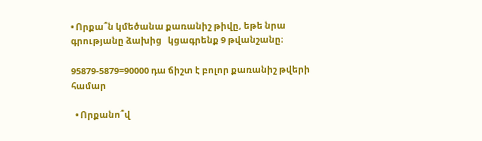• Որքա՞ն կմեծանա քառանիշ թիվը, եթե նրա գրությանը ձախից   կցագրենք 9 թվանշանը։

95879-5879=90000 դա ճիշտ է բոլոր քառանիշ թվերի համար

  • Որքանո՞վ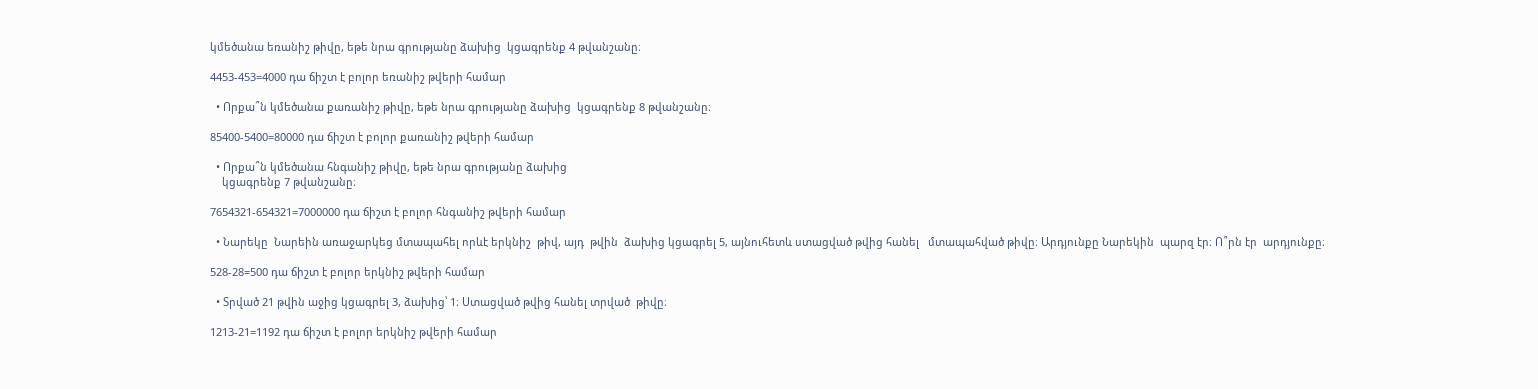կմեծանա եռանիշ թիվը, եթե նրա գրությանը ձախից  կցագրենք 4 թվանշանը։

4453-453=4000 դա ճիշտ է բոլոր եռանիշ թվերի համար

  • Որքա՞ն կմեծանա քառանիշ թիվը, եթե նրա գրությանը ձախից  կցագրենք 8 թվանշանը։

85400-5400=80000 դա ճիշտ է բոլոր քառանիշ թվերի համար

  • Որքա՞ն կմեծանա հնգանիշ թիվը, եթե նրա գրությանը ձախից
    կցագրենք 7 թվանշանը։

7654321-654321=7000000 դա ճիշտ է բոլոր հնգանիշ թվերի համար

  • Նարեկը  Նարեին առաջարկեց մտապահել որևէ երկնիշ  թիվ, այդ  թվին  ձախից կցագրել 5, այնուհետև ստացված թվից հանել   մտապահված թիվը։ Արդյունքը Նարեկին  պարզ էր։ Ո՞րն էր  արդյունքը։

528-28=500 դա ճիշտ է բոլոր երկնիշ թվերի համար

  • Տրված 21 թվին աջից կցագրել 3, ձախից՝ 1։ Ստացված թվից հանել տրված  թիվը։

1213-21=1192 դա ճիշտ է բոլոր երկնիշ թվերի համար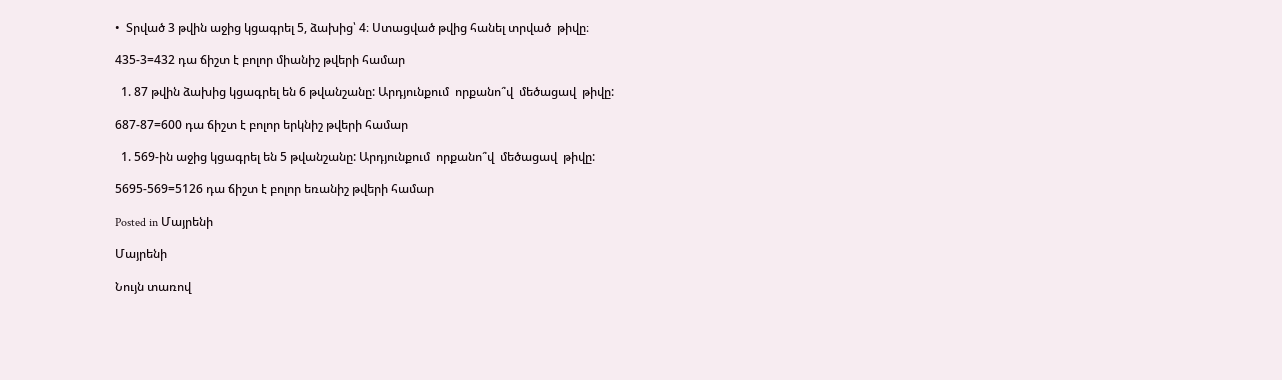•  Տրված 3 թվին աջից կցագրել 5, ձախից՝ 4։ Ստացված թվից հանել տրված  թիվը։

435-3=432 դա ճիշտ է բոլոր միանիշ թվերի համար

  1. 87 թվին ձախից կցագրել են 6 թվանշանը: Արդյունքում  որքանո՞վ  մեծացավ  թիվը:

687-87=600 դա ճիշտ է բոլոր երկնիշ թվերի համար

  1. 569-ին աջից կցագրել են 5 թվանշանը: Արդյունքում  որքանո՞վ  մեծացավ  թիվը:

5695-569=5126 դա ճիշտ է բոլոր եռանիշ թվերի համար

Posted in Մայրենի

Մայրենի

Նույն տառով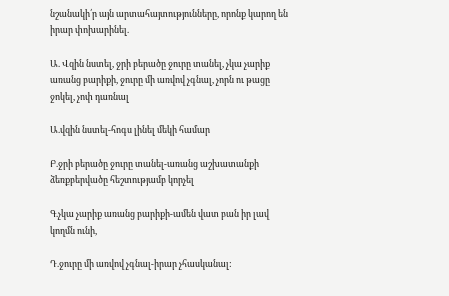նշանակի՛ր այն արտահայտությունները, որոնք կարող են իրար փոխարինել.

Ա. Վզին նստել, ջրի բերածը ջուրը տանել, չկա չարիք առանց բարիքի, ջուրը մի առվով չգնալ, չորն ու թացը ջոկել, չոփ դառնալ

Ա.վզին նստել-հոգս լինել մեկի համար

Բ.ջրի բերածը ջուրը տանել-առանց աշխատանքի ձեռքբերվածը հեշտությամբ կորչել

Գ.չկա չարիք առանց բարիքի-ամեն վատ բան իր լավ կողմն ունի,

Դ.ջուրը մի առվով չգնալ-իրար չհասկանալ: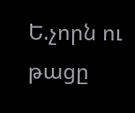Ե.չորն ու թացը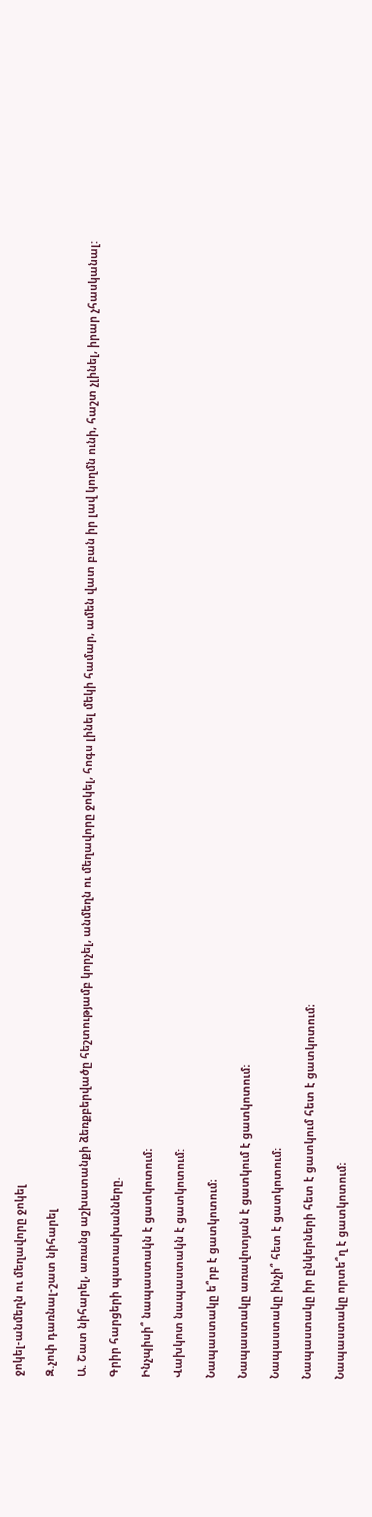ջոկել-անմեղն ու մեղավորը ջոկել

Զ.չոփ դառնալ-շատ նիհարել

Ա. Շատ նիհարել, առանց աշխատանքի ձեռքբերվածը հեշտությամբ կորչել, անմեղն ու մեղավորը ջոկել, հոգս լինել մեկի համար, ամեն վատ բան իր լավ կողմն ունի, հաշտ չլինել, իրար չհասկանալ:

Գրիր հարցերի պատասխանները.

Ինչպիսի՞ նապաստակն է ցատկոտում։

Վախկոտ նապաստակն է ցատկոտում:

Նապաստակը ե՞րբ է ցատկոտում։

Նապաստակը առավոտյան է ցատկում է ցատկոտում։

Նապաստակը ինչի՞ հետ է ցատկոտում։

Նապաստակը իր ընկերների հետ է ցատկում հետ է ցատկոտում։

Նապաստակը որտե՞ղ է ցատկոտում։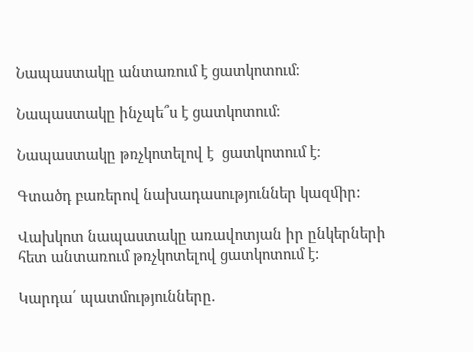Նապաստակը անտառում է ցատկոտում։

Նապաստակը ինչպե՞ս է ցատկոտում։

Նապաստակը թռչկոտելով է  ցատկոտում է։

Գտածդ բառերով նախադասություններ կազﬕր:

Վախկոտ նապաստակը առավոտյան իր ընկերների հետ անտառում թռչկոտելով ցատկոտում է:

Կարդա՛ պատմությունները.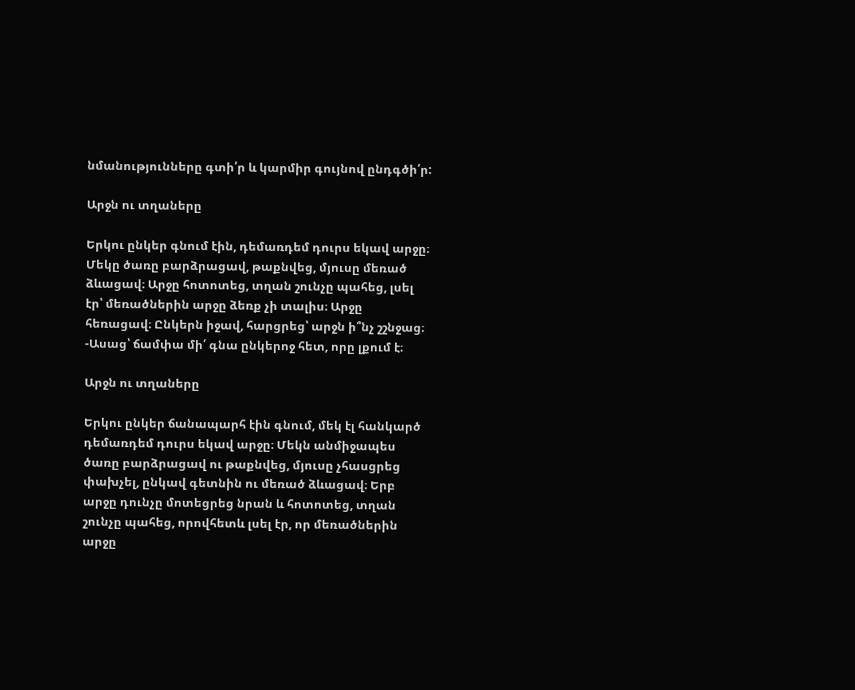նմանությունները գտի՛ր և կարմիր գույնով ընդգծի՛ր:

Արջն ու տղաները

Երկու ընկեր գնում էին, դեմառդեմ դուրս եկավ արջը։ Մեկը ծառը բարձրացավ, թաքնվեց, մյուսը մեռած ձևացավ։ Արջը հոտոտեց, տղան շունչը պահեց, լսել էր՝ մեռածներին արջը ձեռք չի տալիս։ Արջը հեռացավ։ Ընկերն իջավ, հարցրեց՝ արջն ի՞նչ շշնջաց։ -Ասաց՝ ճամփա մի՛ գնա ընկերոջ հետ, որը լքում է։

Արջն ու տղաները

Երկու ընկեր ճանապարհ էին գնում, մեկ էլ հանկարծ դեմառդեմ դուրս եկավ արջը։ Մեկն անմիջապես ծառը բարձրացավ ու թաքնվեց, մյուսը չհասցրեց փախչել, ընկավ գետնին ու մեռած ձևացավ։ Երբ արջը դունչը մոտեցրեց նրան և հոտոտեց, տղան շունչը պահեց, որովհետև լսել էր, որ մեռածներին արջը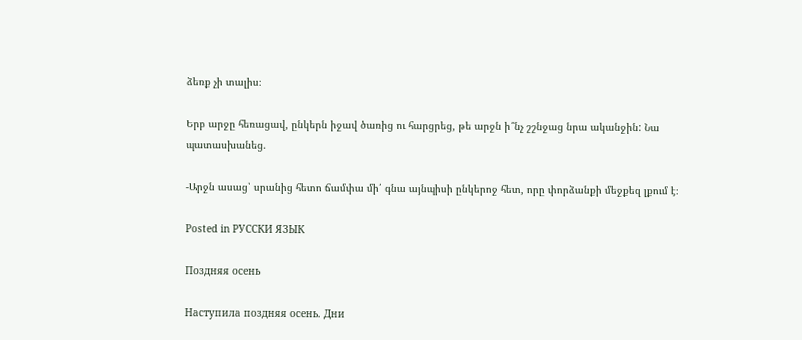ձեռք չի տալիս։

Երբ արջը հեռացավ, ընկերն իջավ ծառից ու հարցրեց, թե արջն ի՞նչ շշնջաց նրա ականջին: Նա պատասխանեց.

-Արջն ասաց՝ սրանից հետո ճամփա մի՛ գնա այնպիսի ընկերոջ հետ, որը փորձանքի մեջքեզ լքում է։

Posted in РУССКИ ЯЗЫК

Поздняя осень

Наступила поздняя осень. Дни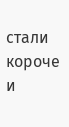стали короче и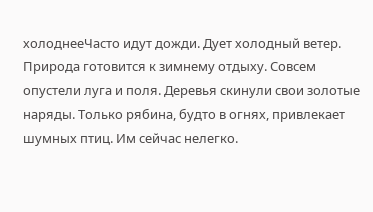холоднееЧасто идут дожди. Дует холодный ветер. Природа готовится к зимнему отдыху. Совсем опустели луга и поля. Деревья скинули свои золотые наряды. Только рябина, будто в огнях, привлекает шумных птиц. Им сейчас нелегко.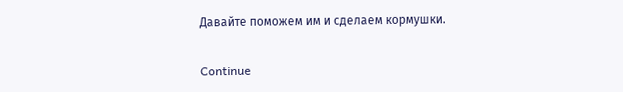Давайте поможем им и сделаем кормушки.

Continue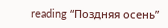reading “Поздняя осень”